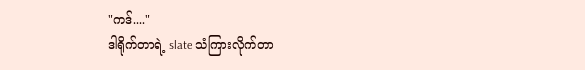"ကဒ်...."
ဒါရိုက်တာရဲ့ slate သံကြားလိုက်တာ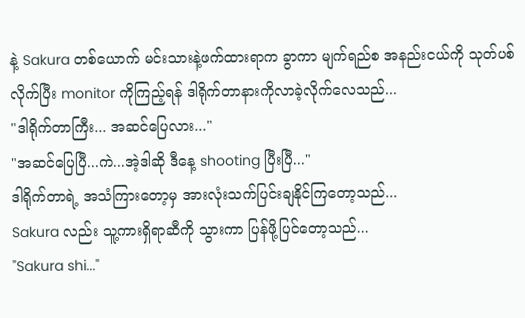နဲ့ Sakura တစ်ယောက် မင်းသားနဲ့ဖက်ထားရာက ခွာကာ မျက်ရည်စ အနည်းငယ်ကို သုတ်ပစ်လိုက်ပြီး monitor ကိုကြည့်ရန် ဒါရိုက်တာနားကိုလာခဲ့လိုက်လေသည်...
"ဒါရိုက်တာကြီး... အဆင်ပြေလား..."
"အဆင်ပြေပြီ...ကဲ...အဲ့ဒါဆို ဒီနေ့ shooting ပြီးပြီ..."
ဒါရိုက်တာရဲ့ အသံကြားတော့မှ အားလုံးသက်ပြင်းချနိုင်ကြတော့သည်...
Sakura လည်း သူ့ကားရှိရာဆီကို သွားကာ ပြန်ဖို့ပြင်တော့သည်...
"Sakura shi..."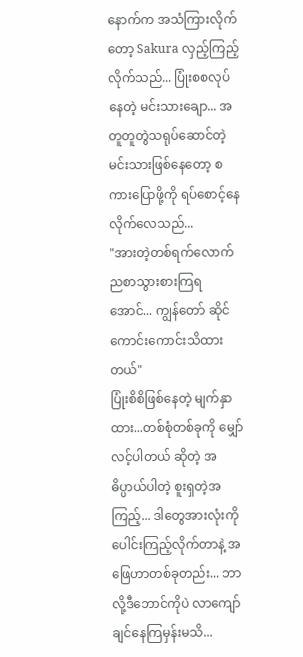နောက်က အသံကြားလိုက်တော့ Sakura လှည့်ကြည့်လိုက်သည်... ပြုံးစစလုပ်နေတဲ့ မင်းသားချော... အတူတူတွဲသရုပ်ဆောင်တဲ့ မင်းသားဖြစ်နေတော့ စကားပြောဖို့ကို ရပ်စောင့်နေလိုက်လေသည်...
"အားတဲ့တစ်ရက်လောက် ညစာသွားစားကြရအောင်... ကျွန်တော် ဆိုင်ကောင်းကောင်းသိထားတယ်"
ပြုံးစိစိဖြစ်နေတဲ့ မျက်နှာထား...တစ်စုံတစ်ခုကို မျှော်လင့်ပါတယ် ဆိုတဲ့ အဓိပ္ပာယ်ပါတဲ့ စူးရှတဲ့အကြည့်... ဒါတွေအားလုံးကို ပေါင်းကြည့်လိုက်တာနဲ့ အဖြေဟာတစ်ခုတည်း... ဘာလို့ဒီဘောင်ကိုပဲ လာကျော်ချင်နေကြမှန်းမသိ...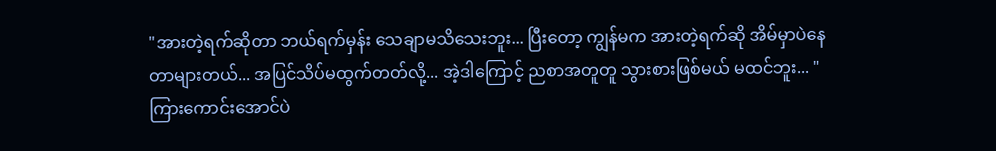"အားတဲ့ရက်ဆိုတာ ဘယ်ရက်မှန်း သေချာမသိသေးဘူး... ပြီးတော့ ကျွန်မက အားတဲ့ရက်ဆို အိမ်မှာပဲနေတာများတယ်... အပြင်သိပ်မထွက်တတ်လို့... အဲ့ဒါကြောင့် ညစာအတူတူ သွားစားဖြစ်မယ် မထင်ဘူး... "
ကြားကောင်းအောင်ပဲ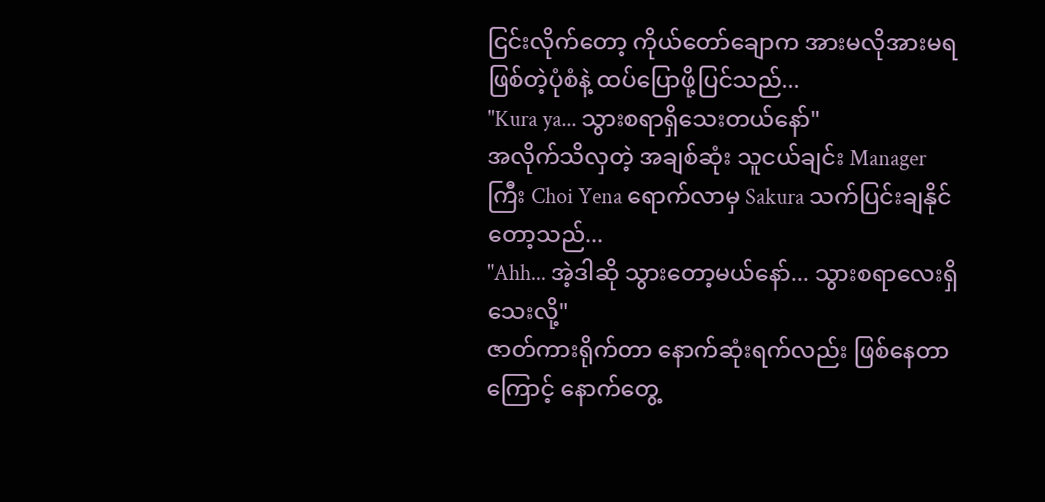ငြင်းလိုက်တော့ ကိုယ်တော်ချောက အားမလိုအားမရ ဖြစ်တဲ့ပုံစံနဲ့ ထပ်ပြောဖို့ပြင်သည်...
"Kura ya... သွားစရာရှိသေးတယ်နော်"
အလိုက်သိလှတဲ့ အချစ်ဆုံး သူငယ်ချင်း Manager ကြီး Choi Yena ရောက်လာမှ Sakura သက်ပြင်းချနိုင်တော့သည်...
"Ahh... အဲ့ဒါဆို သွားတော့မယ်နော်... သွားစရာလေးရှိသေးလို့"
ဇာတ်ကားရိုက်တာ နောက်ဆုံးရက်လည်း ဖြစ်နေတာကြောင့် နောက်တွေ့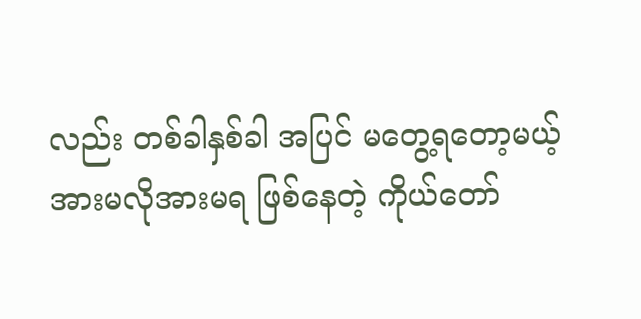လည်း တစ်ခါနှစ်ခါ အပြင် မတွေ့ရတော့မယ့်
အားမလိုအားမရ ဖြစ်နေတဲ့ ကိုယ်တော်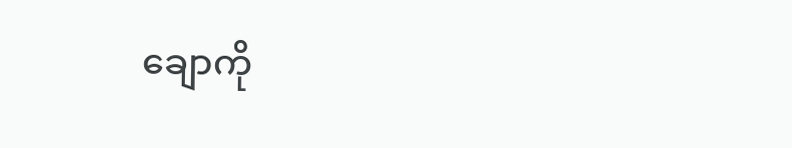ချောကို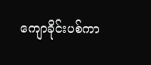ကျောခိုင်းပစ်ကာ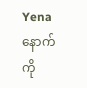Yena နောက်ကို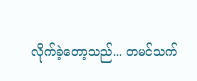လိုက်ခဲ့တော့သည်... တမင်သက်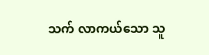သက် လာကယ်သော သူ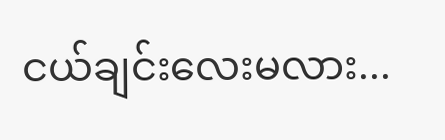ငယ်ချင်းလေးမလား...